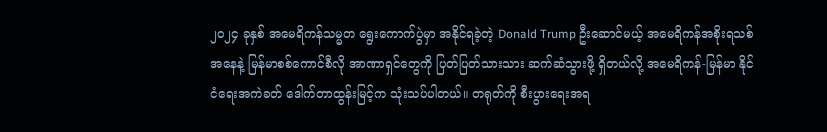၂၀၂၄ ခုနှစ် အမေရိကန်သမ္မတ ရွေးကောက်ပွဲမှာ အနိုင်ရခဲ့တဲ့ Donald Trump ဦးဆောင်မယ့် အမေရိကန်အစိုးရသစ်အနေနဲ့ မြန်မာစစ်ကောင်စီလို အာဏာရှင်တွေကို ပြတ်ပြတ်သားသား ဆက်ဆံသွားဖို့ ရှိတယ်လို့ အမေရိကန်-မြန်မာ နိုင်ငံရေးအကဲခတ် ဒေါက်တာထွန်းမြင့်က သုံးသပ်ပါတယ်။ တရုတ်ကို စီးပွားရေးအရ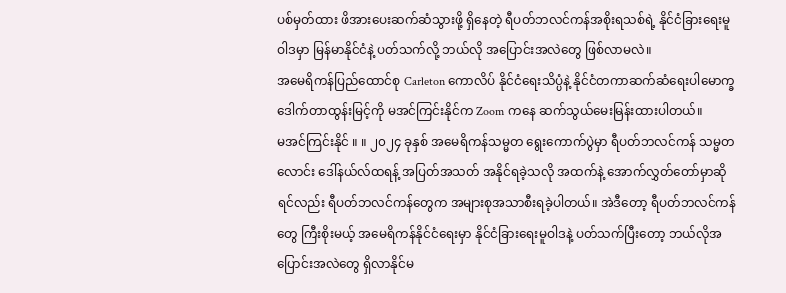ပစ်မှတ်ထား ဖိအားပေးဆက်ဆံသွားဖို့ ရှိနေတဲ့ ရီပတ်ဘလင်ကန်အစိုးရသစ်ရဲ့ နိုင်ငံခြားရေးမူဝါဒမှာ မြန်မာနိုင်ငံနဲ့ ပတ်သက်လို့ ဘယ်လို အပြောင်းအလဲတွေ ဖြစ်လာမလဲ။
အမေရိကန်ပြည်ထောင်စု Carleton ကောလိပ် နိုင်ငံရေးသိပ္ပံနဲ့ နိုင်ငံတကာဆက်ဆံရေးပါမောက္ခ ဒေါက်တာထွန်းမြင့်ကို မအင်ကြင်းနိုင်က Zoom ကနေ ဆက်သွယ်မေးမြန်းထားပါတယ်။
မအင်ကြင်းနိုင် ။ ။ ၂၀၂၄ ခုနှစ် အမေရိကန်သမ္မတ ရွေးကောက်ပွဲမှာ ရီပတ်ဘလင်ကန် သမ္မတလောင်း ဒေါ်နယ်လ်ထရန့် အပြတ်အသတ် အနိုင်ရခဲ့သလို အထက်နဲ့ အောက်လွှတ်တော်မှာဆိုရင်လည်း ရီပတ်ဘလင်ကန်တွေက အများစုအသာစီးရခဲ့ပါတယ်။ အဲဒီတော့ ရီပတ်ဘလင်ကန်တွေ ကြီးစိုးမယ့် အမေရိကန်နိုင်ငံရေးမှာ နိုင်ငံခြားရေးမူဝါဒနဲ့ ပတ်သက်ပြီးတော့ ဘယ်လိုအပြောင်းအလဲတွေ ရှိလာနိုင်မ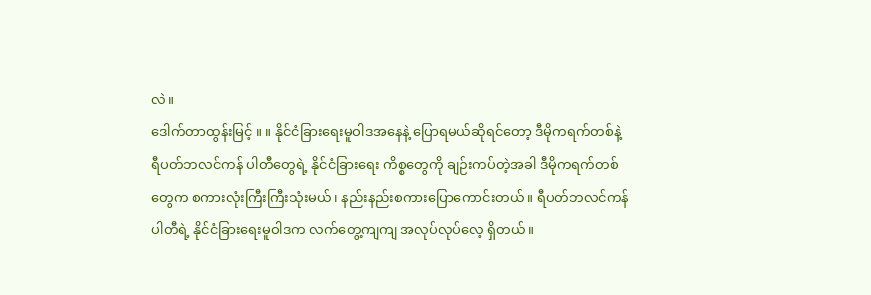လဲ။
ဒေါက်တာထွန်းမြင့် ။ ။ နိုင်ငံခြားရေးမူဝါဒအနေနဲ့ ပြောရမယ်ဆိုရင်တော့ ဒီမိုကရက်တစ်နဲ့ ရီပတ်ဘလင်ကန် ပါတီတွေရဲ့ နိုင်ငံခြားရေး ကိစ္စတွေကို ချဉ်းကပ်တဲ့အခါ ဒီမိုကရက်တစ်တွေက စကားလုံးကြီးကြီးသုံးမယ်၊ နည်းနည်းစကားပြောကောင်းတယ်။ ရီပတ်ဘလင်ကန်ပါတီရဲ့ နိုင်ငံခြားရေးမူဝါဒက လက်တွေ့ကျကျ အလုပ်လုပ်လေ့ ရှိတယ်။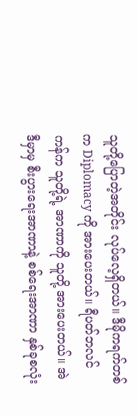သူတို့ပြောတဲ့အတိုင်း လုပ်လေ့ရှိတယ်။ ဒီမိုကရက်တစ်က Diplomacy ကို အားပေးတယ်။ ရီပတ်ဘလင်ကန်က သူတို့ရဲ့ အာဏာကို သူတို့ အားပေးတယ်။ အဲဒီမှာမှ စီးပွားရေးအာဏာနဲ့ စစ်ရေးအာဏာ နှစ်ခုစလုံး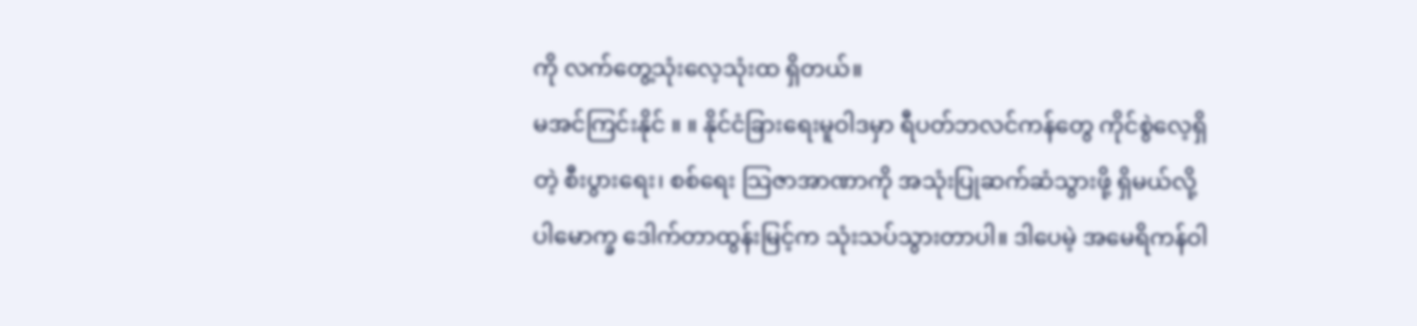ကို လက်တွေ့သုံးလေ့သုံးထ ရှိတယ်။
မအင်ကြင်းနိုင် ။ ။ နိုင်ငံခြားရေးမူဝါဒမှာ ရီပတ်ဘလင်ကန်တွေ ကိုင်စွဲလေ့ရှိတဲ့ စီးပွားရေး၊ စစ်ရေး သြဇာအာဏာကို အသုံးပြုဆက်ဆံသွားဖို့ ရှိမယ်လို့ ပါမောက္ခ ဒေါက်တာထွန်းမြင့်က သုံးသပ်သွားတာပါ။ ဒါပေမဲ့ အမေရိကန်ဝါ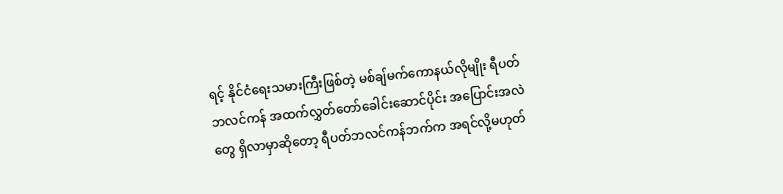ရင့် နိုင်ငံရေးသမားကြီးဖြစ်တဲ့ မစ်ချ်မက်ကောနယ်လိုမျိုး ရီပတ်ဘလင်ကန် အထက်လွှတ်တော်ခေါင်းဆောင်ပိုင်း အပြောင်းအလဲတွေ ရှိလာမှာဆိုတော့ ရီပတ်ဘလင်ကန်ဘက်က အရင်လို့မဟုတ်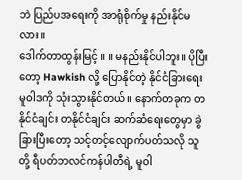ဘဲ ပြည်ပအရေးကို အာရုံစိုက်မှု နည်းနိုင်မလား။
ဒေါက်တာထွန်းမြင့် ။ ။ မနည်းနိုင်ပါဘူး။ ပိုပြီးတော့ Hawkish လို့ ပြောနိုင်တဲ့ နိုင်ငံခြားရေးမူဝါဒကို သုံးသွားနိုင်တယ်။ နောက်တခုက တနိုင်ငံချင်း တနိုင်ငံချင်း ဆက်ဆံရေးတွေမှာ ခွဲခြားပြီးတော့ သင့်တင့်လျောက်ပတ်သလို သူတို့ ရီပတ်ဘလင်ကန်ပါတီရဲ့ မူဝါ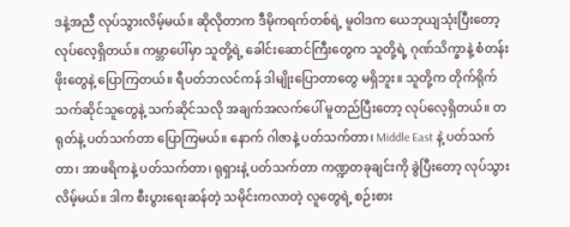ဒနဲ့အညီ လုပ်သွားလိမ့်မယ်။ ဆိုလိုတာက ဒီမိုကရက်တစ်ရဲ့ မူဝါဒက ယေဘုယျသုံးပြီးတော့ လုပ်လေ့ရှိတယ်။ ကမ္ဘာပေါ်မှာ သူတို့ရဲ့ ခေါင်းဆောင်ကြီးတွေက သူတို့ရဲ့ ဂုဏ်သိက္ခာနဲ့ စံတန်းဖိုးတွေနဲ့ ပြောကြတယ်။ ရီပတ်ဘလင်ကန် ဒါမျိုးပြောတာတွေ မရှိဘူး။ သူတို့က တိုက်ရိုက် သက်ဆိုင်သူတွေနဲ့ သက်ဆိုင်သလို အချက်အလက်ပေါ် မူတည်ပြီးတော့ လုပ်လေ့ရှိတယ်။ တရုတ်နဲ့ ပတ်သက်တာ ပြောကြမယ်။ နောက် ဂါဇာနဲ့ ပတ်သက်တာ၊ Middle East နဲ့ ပတ်သက်တာ၊ အာဖရိကနဲ့ ပတ်သက်တာ၊ ရုရှားနဲ့ ပတ်သက်တာ ကဏ္ဍတခုချင်းကို ခွဲပြီးတော့ လုပ်သွားလိမ့်မယ်။ ဒါက စီးပွားရေးဆန်တဲ့ သမိုင်းကလာတဲ့ လူတွေရဲ့ စဉ်းစား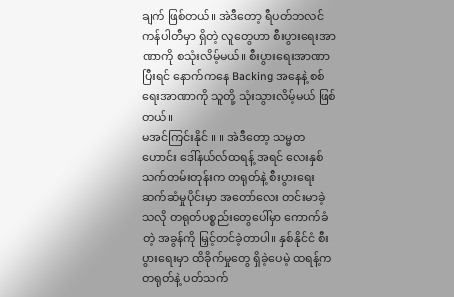ချက် ဖြစ်တယ်။ အဲဒီတော့ ရီပတ်ဘလင်ကန်ပါတီမှာ ရှိတဲ့ လူတွေဟာ စီးပွားရေးအာဏာကို စသုံးလိမ့်မယ်။ စီးပွားရေးအာဏာပြီးရင် နောက်ကနေ Backing အနေနဲ့ စစ်ရေးအာဏာကို သူတို့ သုံးသွားလိမ့်မယ် ဖြစ်တယ်။
မအင်ကြင်းနိုင် ။ ။ အဲဒီတော့ သမ္မတဟောင်း ဒေါ်နယ်လ်ထရန့် အရင် လေးနှစ်သက်တမ်းတုန်းက တရုတ်နဲ့ စီးပွားရေးဆက်ဆံမှုပိုင်းမှာ အတော်လေး တင်းမာခဲ့သလို တရုတ်ပစ္စည်းတွေပေါ်မှာ ကောက်ခံတဲ့ အခွန်ကို မြှင့်တင်ခဲ့တာပါ။ နှစ်နိုင်ငံ စီးပွားရေးမှာ ထိခိုက်မှုတွေ ရှိခဲ့ပေမဲ့ ထရန့်က တရုတ်နဲ့ ပတ်သက်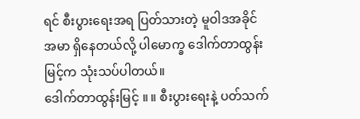ရင် စီးပွားရေးအရ ပြတ်သားတဲ့ မူဝါဒအခိုင်အမာ ရှိနေတယ်လို့ ပါမောက္ခ ဒေါက်တာထွန်းမြင့်က သုံးသပ်ပါတယ်။
ဒေါက်တာထွန်းမြင့် ။ ။ စီးပွားရေးနဲ့ ပတ်သက်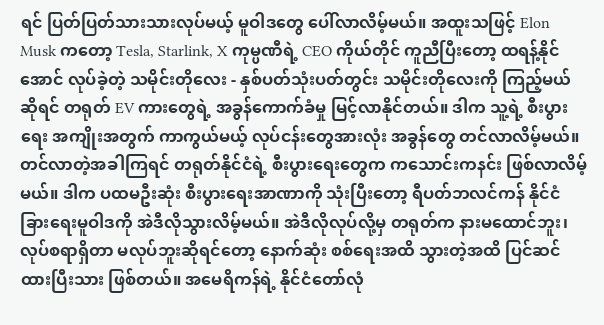ရင် ပြတ်ပြတ်သားသားလုပ်မယ့် မူဝါဒတွေ ပေါ်လာလိမ့်မယ်။ အထူးသဖြင့် Elon Musk ကတော့ Tesla, Starlink, X ကုမ္ပဏီရဲ့ CEO ကိုယ်တိုင် ကူညီပြီးတော့ ထရန့်နိုင်အောင် လုပ်ခဲ့တဲ့ သမိုင်းတိုလေး - နှစ်ပတ်သုံးပတ်တွင်း သမိုင်းတိုလေးကို ကြည့်မယ်ဆိုရင် တရုတ် EV ကားတွေရဲ့ အခွန်ကောက်ခံမှု မြင့်လာနိုင်တယ်။ ဒါက သူ့ရဲ့ စီးပွားရေး အကျိုးအတွက် ကာကွယ်မယ့် လုပ်ငန်းတွေအားလုံး အခွန်တွေ တင်လာလိမ့်မယ်။ တင်လာတဲ့အခါကြရင် တရုတ်နိုင်ငံရဲ့ စီးပွားရေးတွေက ကသောင်းကနင်း ဖြစ်လာလိမ့်မယ်။ ဒါက ပထမဦးဆုံး စီးပွားရေးအာဏာကို သုံးပြီးတော့ ရီပတ်ဘလင်ကန် နိုင်ငံခြားရေးမူဝါဒကို အဲဒီလိုသွားလိမ့်မယ်။ အဲဒီလိုလုပ်လို့မှ တရုတ်က နားမထောင်ဘူး၊ လုပ်စရာရှိတာ မလုပ်ဘူးဆိုရင်တော့ နောက်ဆုံး စစ်ရေးအထိ သွားတဲ့အထိ ပြင်ဆင်ထားပြီးသား ဖြစ်တယ်။ အမေရိကန်ရဲ့ နိုင်ငံတော်လုံ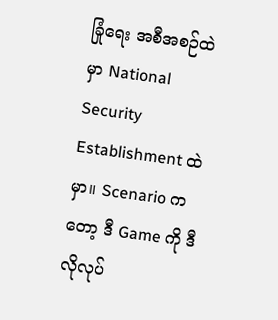ခြုံရေး အစီအစဉ်ထဲမှာ National Security Establishment ထဲမှာ။ Scenario ကတော့ ဒီ Game ကို ဒီလိုလုပ်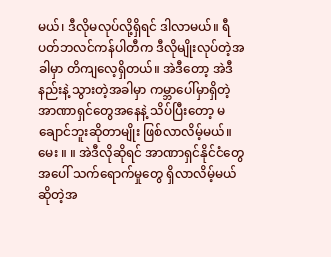မယ်၊ ဒီလိုမလုပ်လို့ရှိရင် ဒါလာမယ်။ ရီပတ်ဘလင်ကန်ပါတီက ဒီလိုမျိုးလုပ်တဲ့အခါမှာ တိကျလေ့ရှိတယ်။ အဲဒီတော့ အဲဒီနည်းနဲ့ သွားတဲ့အခါမှာ ကမ္ဘာပေါ်မှာရှိတဲ့ အာဏာရှင်တွေအနေနဲ့ သိပ်ပြီးတော့ မချောင်ဘူးဆိုတာမျိုး ဖြစ်လာလိမ့်မယ်။
မေး ။ ။ အဲဒီလိုဆိုရင် အာဏာရှင်နိုင်ငံတွေအပေါ် သက်ရောက်မှုတွေ ရှိလာလိမ့်မယ်ဆိုတဲ့အ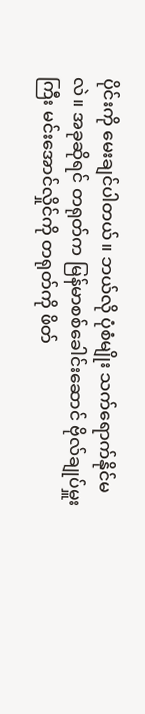ပိုင်းကို မေးချင်ပါတယ်။ ဘယ်လို ပုံစံမျိုး သက်ရောက်နိုင်မလဲ။ အခုဆိုရင် တရုတ်က မြန်မာစစ်ခေါင်းဆောင် ဗိုလ်ချုပ်မှူးကြီး မင်းအောင်လှိုင်ကို တရုတ်ကို ဖိတ်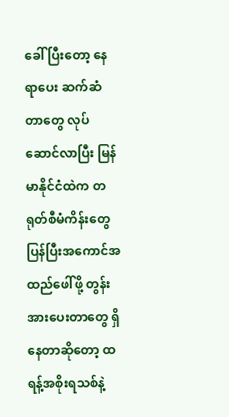ခေါ် ပြီးတော့ နေရာပေး ဆက်ဆံတာတွေ လုပ်ဆောင်လာပြီး မြန်မာနိုင်ငံထဲက တရုတ်စီမံကိန်းတွေ ပြန်ပြီးအကောင်အထည်ဖေါ်ဖို့ တွန်းအားပေးတာတွေ ရှိနေတာဆိုတော့ ထရန့်အစိုးရသစ်နဲ့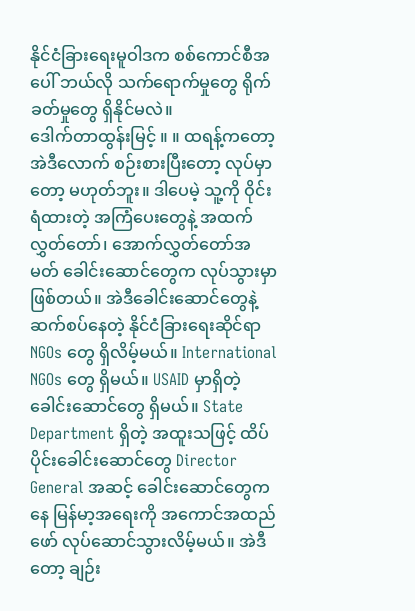နိုင်ငံခြားရေးမူဝါဒက စစ်ကောင်စီအပေါ် ဘယ်လို သက်ရောက်မှုတွေ ရိုက်ခတ်မှုတွေ ရှိနိုင်မလဲ။
ဒေါက်တာထွန်းမြင့် ။ ။ ထရန့်ကတော့ အဲဒီလောက် စဉ်းစားပြီးတော့ လုပ်မှာတော့ မဟုတ်ဘူး။ ဒါပေမဲ့ သူ့ကို ဝိုင်းရံထားတဲ့ အကြံပေးတွေနဲ့ အထက်လွှတ်တော်၊ အောက်လွှတ်တော်အမတ် ခေါင်းဆောင်တွေက လုပ်သွားမှာ ဖြစ်တယ်။ အဲဒီခေါင်းဆောင်တွေနဲ့ ဆက်စပ်နေတဲ့ နိုင်ငံခြားရေးဆိုင်ရာ NGOs တွေ ရှိလိမ့်မယ်။ International NGOs တွေ ရှိမယ်။ USAID မှာရှိတဲ့ ခေါင်းဆောင်တွေ ရှိမယ်။ State Department ရှိတဲ့ အထူးသဖြင့် ထိပ်ပိုင်းခေါင်းဆောင်တွေ Director General အဆင့် ခေါင်းဆောင်တွေကနေ မြန်မာ့အရေးကို အကောင်အထည်ဖော် လုပ်ဆောင်သွားလိမ့်မယ်။ အဲဒီတော့ ချဉ်း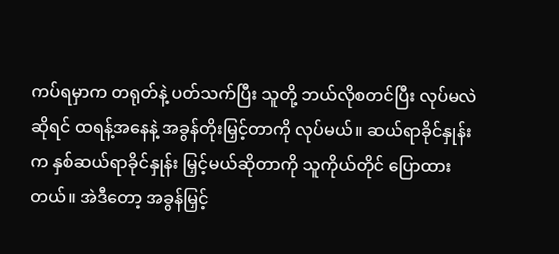ကပ်ရမှာက တရုတ်နဲ့ ပတ်သက်ပြီး သူတို့ ဘယ်လိုစတင်ပြီး လုပ်မလဲဆိုရင် ထရန့်အနေနဲ့ အခွန်တိုးမြှင့်တာကို လုပ်မယ်။ ဆယ်ရာခိုင်နှုန်းက နှစ်ဆယ်ရာခိုင်နှုန်း မြှင့်မယ်ဆိုတာကို သူကိုယ်တိုင် ပြောထားတယ်။ အဲဒီတော့ အခွန်မြှင့်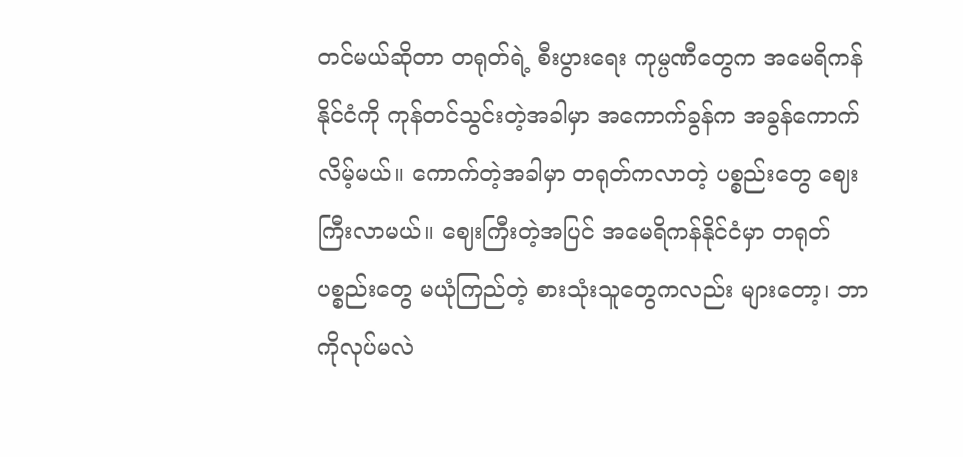တင်မယ်ဆိုတာ တရုတ်ရဲ့ စီးပွားရေး ကုမ္ပဏီတွေက အမေရိကန်နိုင်ငံကို ကုန်တင်သွင်းတဲ့အခါမှာ အကောက်ခွန်က အခွန်ကောက်လိမ့်မယ်။ ကောက်တဲ့အခါမှာ တရုတ်ကလာတဲ့ ပစ္စည်းတွေ ဈေးကြီးလာမယ်။ ဈေးကြီးတဲ့အပြင် အမေရိကန်နိုင်ငံမှာ တရုတ် ပစ္စည်းတွေ မယုံကြည်တဲ့ စားသုံးသူတွေကလည်း များတော့၊ ဘာကိုလုပ်မလဲ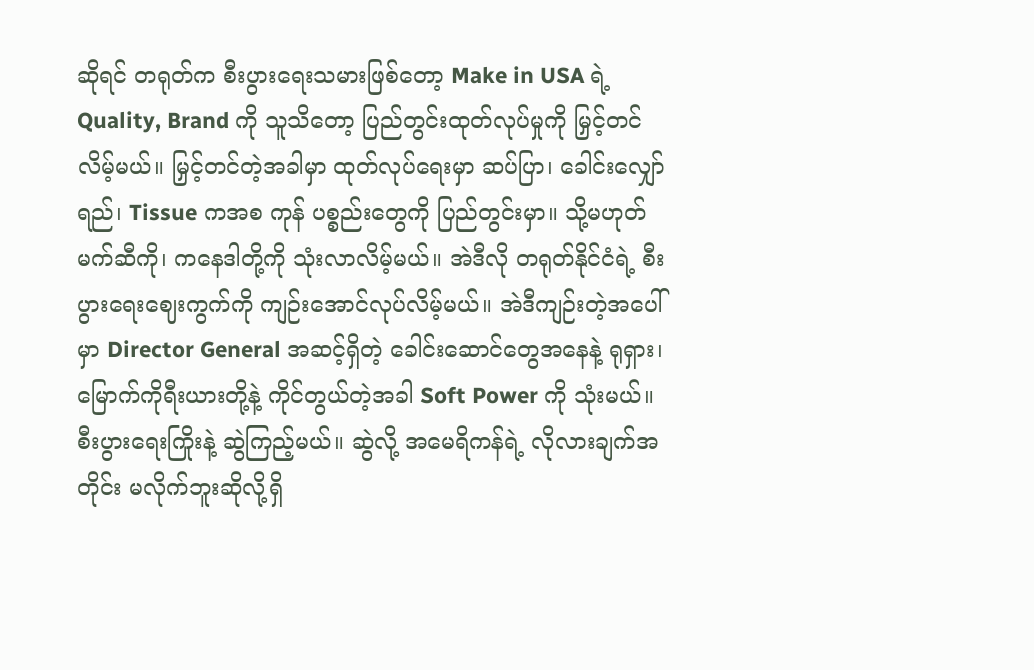ဆိုရင် တရုတ်က စီးပွားရေးသမားဖြစ်တော့ Make in USA ရဲ့ Quality, Brand ကို သူသိတော့ ပြည်တွင်းထုတ်လုပ်မှုကို မြှင့်တင်လိမ့်မယ်။ မြှင့်တင်တဲ့အခါမှာ ထုတ်လုပ်ရေးမှာ ဆပ်ပြာ၊ ခေါင်းလျှော်ရည်၊ Tissue ကအစ ကုန် ပစ္စည်းတွေကို ပြည်တွင်းမှာ။ သို့မဟုတ် မက်ဆီကို၊ ကနေဒါတို့ကို သုံးလာလိမ့်မယ်။ အဲဒီလို တရုတ်နိုင်ငံရဲ့ စီးပွားရေးဈေးကွက်ကို ကျဉ်းအောင်လုပ်လိမ့်မယ်။ အဲဒီကျဉ်းတဲ့အပေါ်မှာ Director General အဆင့်ရှိတဲ့ ခေါင်းဆောင်တွေအနေနဲ့ ရုရှား၊ မြောက်ကိုရီးယားတို့နဲ့ ကိုင်တွယ်တဲ့အခါ Soft Power ကို သုံးမယ်။ စီးပွားရေးကြိုးနဲ့ ဆွဲကြည့်မယ်။ ဆွဲလို့ အမေရိကန်ရဲ့ လိုလားချက်အတိုင်း မလိုက်ဘူးဆိုလို့ရှိ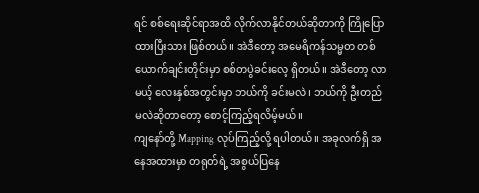ရင် စစ်ရေးဆိုင်ရာအထိ လိုက်လာနိုင်တယ်ဆိုတာကို ကြိုပြောထားပြီးသား ဖြစ်တယ်။ အဲဒီတော့ အမေရိကန်သမ္မတ တစ်ယောက်ချင်းတိုင်းမှာ စစ်တပွဲခင်းလေ့ ရှိတယ်။ အဲဒီတော့ လာမယ့် လေးနှစ်အတွင်းမှာ ဘယ်ကို ခင်းမလဲ၊ ဘယ်ကို ဦးတည်မလဲဆိုတာတော့ စောင့်ကြည့်ရလိမ့်မယ်။
ကျနော်တို့ Mapping လုပ်ကြည့်လို့ ရပါတယ်။ အခုလက်ရှိ အနေအထားမှာ တရုတ်ရဲ့ အစွယ်ပြနေ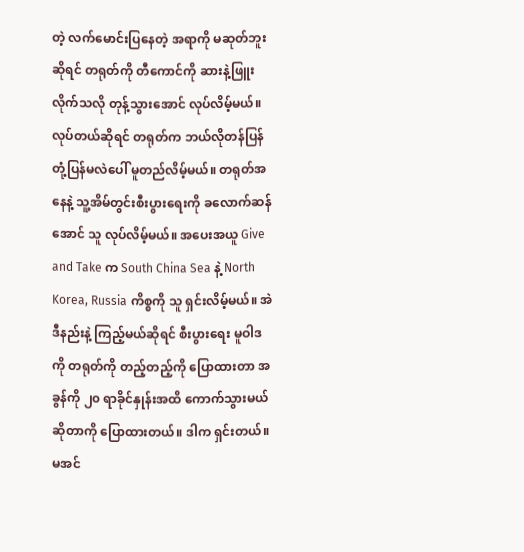တဲ့ လက်မောင်းပြနေတဲ့ အရာကို မဆုတ်ဘူးဆိုရင် တရုတ်ကို တီကောင်ကို ဆားနဲ့ဖြူးလိုက်သလို တုန့်သွားအောင် လုပ်လိမ့်မယ်။ လုပ်တယ်ဆိုရင် တရုတ်က ဘယ်လိုတန်ပြန်တုံ့ပြန်မလဲပေါ် မူတည်လိမ့်မယ်။ တရုတ်အနေနဲ့ သူ့အိမ်တွင်းစီးပွားရေးကို ခလောက်ဆန်အောင် သူ လုပ်လိမ့်မယ်။ အပေးအယူ Give and Take က South China Sea နဲ့ North Korea, Russia ကိစ္စကို သူ ရှင်းလိမ့်မယ်။ အဲဒီနည်းနဲ့ ကြည့်မယ်ဆိုရင် စီးပွားရေး မူဝါဒကို တရုတ်ကို တည့်တည့်ကို ပြောထားတာ အခွန်ကို ၂၀ ရာခိုင်နှုန်းအထိ ကောက်သွားမယ်ဆိုတာကို ပြောထားတယ်။ ဒါက ရှင်းတယ်။
မအင်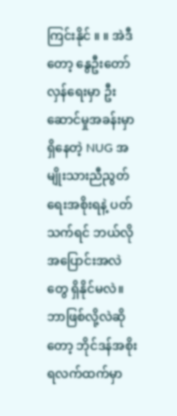ကြင်းနိုင် ။ ။ အဲဒီတော့ နွေဦးတော်လှန်ရေးမှာ ဦးဆောင်မှုအခန်းမှာရှိနေတဲ့ NUG အမျိုးသားညီညွတ်ရေးအစိုးရနဲ့ ပတ်သက်ရင် ဘယ်လို အပြောင်းအလဲတွေ ရှိနိုင်မလဲ။ ဘာဖြစ်လို့လဲဆိုတော့ ဘိုင်ဒန်အစိုးရလက်ထက်မှာ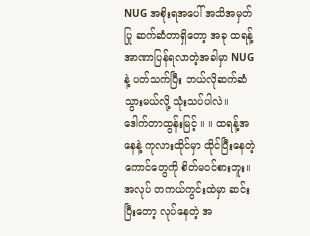NUG အစိုးရအပေါ် အသိအမှတ်ပြု ဆက်ဆံတာရှိတော့ အခု ထရန့် အာဏာပြန်ရလာတဲ့အခါမှာ NUG နဲ့ ပတ်သက်ပြီး ဘယ်လိုဆက်ဆံသွားမယ်လို့ သုံးသပ်ပါလဲ။
ဒေါက်တာထွန်းမြင့် ။ ။ ထရန့်အနေနဲ့ ကုလားထိုင်မှာ ထိုင်ပြီးနေတဲ့ကောင်တွေကို စိတ်မဝင်စားဘူး။ အလုပ် တကယ်ကွင်းထဲမှာ ဆင်းပြီးတော့ လုပ်နေတဲ့ အ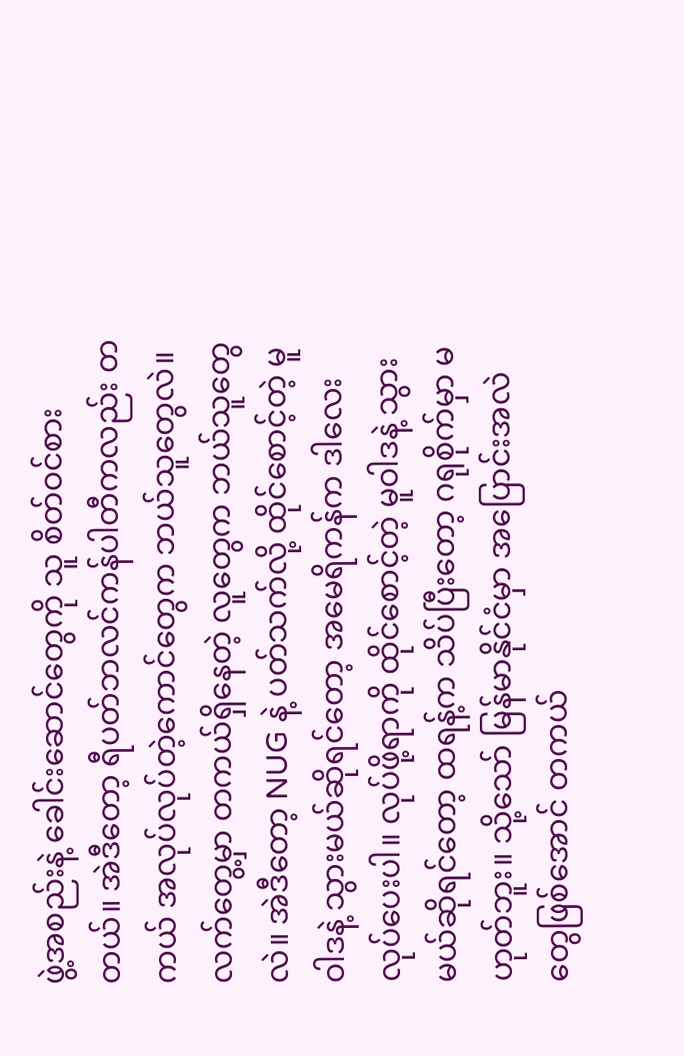ဖွဲ့အစည်းနဲ့ ခေါင်းဆောင်တွေကို သူ စိတ်ဝင်စားတယ်။ အဲဒီတော့ ရီပတ်ဘလင်ကန်ပါတီကလည်း တကယ် အလုပ်လုပ်တဲ့ကောင်တွေက ဘယ်သူတွေလဲ။ လက်တွေ့မှာ တကယ်ရှိနေတဲ့ လူတွေက ဘယ်သူတွေလဲ။ အဲဒီတော့ NUG နဲ့ ပတ်သက်လို့ ထိုင်စောင့်တဲ့ မူဝါဒနဲ့ သွားမယ်ဆိုရင်တော့ အမေရိကန်က ဒါလေးလုပ်ပေးပါ။ လုပ်ဖို့ရာကို ထိုင်စောင့်တဲ့ မူဝါဒနဲ့ သွားမယ်ဆိုရင်တော့ ထရန့်က သိပ်ပြီးတော့ ဂရုစိုက်မှာ မဟုတ်ဘူး။ သို့သော် မြန်မာနိုင်ငံမှာ အပြောင်းအလဲတွေဖြစ်အောင် တကယ်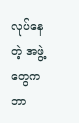လုပ်နေတဲ့ အဖွဲ့တွေက ဘာ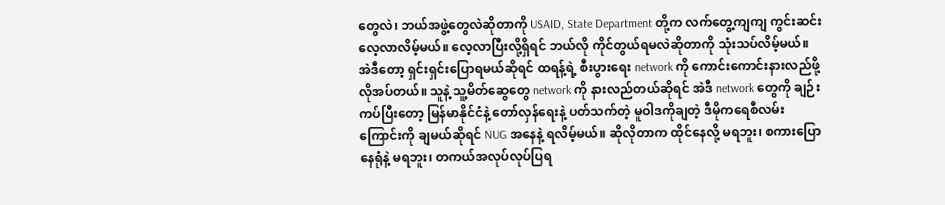တွေလဲ၊ ဘယ်အဖွဲ့တွေလဲဆိုတာကို USAID, State Department တို့က လက်တွေ့ကျကျ ကွင်းဆင်းလေ့လာလိမ့်မယ်။ လေ့လာပြီးလို့ရှိရင် ဘယ်လို ကိုင်တွယ်ရမလဲဆိုတာကို သုံးသပ်လိမ့်မယ်။ အဲဒီတော့ ရှင်းရှင်းပြောရမယ်ဆိုရင် ထရန့်ရဲ့ စီးပွားရေး network ကို ကောင်းကောင်းနားလည်ဖို့ လိုအပ်တယ်။ သူနဲ့ သူ့မိတ်ဆွေတွေ network ကို နားလည်တယ်ဆိုရင် အဲဒီ network တွေကို ချဉ်းကပ်ပြီးတော့ မြန်မာနိုင်ငံနဲ့ တော်လှန်ရေးနဲ့ ပတ်သက်တဲ့ မူဝါဒကိုချတဲ့ ဒီမိုကရေစီလမ်းကြောင်းကို ချမယ်ဆိုရင် NUG အနေနဲ့ ရလိမ့်မယ်။ ဆိုလိုတာက ထိုင်နေလို့ မရဘူး၊ စကားပြောနေရုံနဲ့ မရဘူး၊ တကယ်အလုပ်လုပ်ပြရ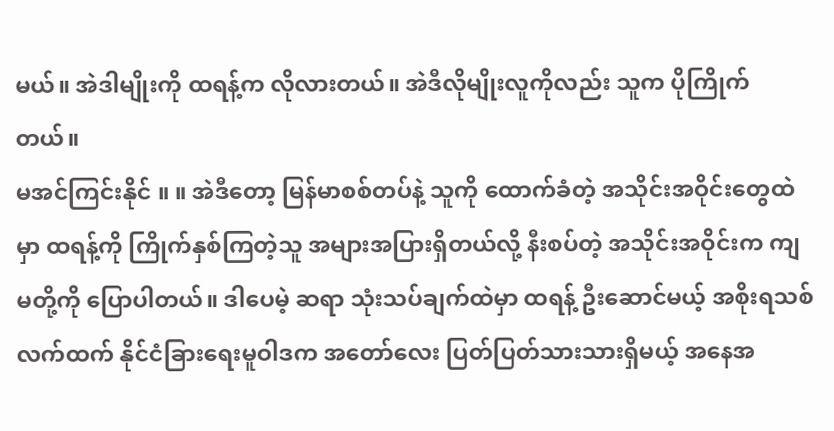မယ်။ အဲဒါမျိုးကို ထရန့်က လိုလားတယ်။ အဲဒီလိုမျိုးလူကိုလည်း သူက ပိုကြိုက်တယ်။
မအင်ကြင်းနိုင် ။ ။ အဲဒီတော့ မြန်မာစစ်တပ်နဲ့ သူကို ထောက်ခံတဲ့ အသိုင်းအဝိုင်းတွေထဲမှာ ထရန့်ကို ကြိုက်နှစ်ကြတဲ့သူ အများအပြားရှိတယ်လို့ နီးစပ်တဲ့ အသိုင်းအဝိုင်းက ကျမတို့ကို ပြောပါတယ်။ ဒါပေမဲ့ ဆရာ သုံးသပ်ချက်ထဲမှာ ထရန့် ဦးဆောင်မယ့် အစိုးရသစ်လက်ထက် နိုင်ငံခြားရေးမူဝါဒက အတော်လေး ပြတ်ပြတ်သားသားရှိမယ့် အနေအ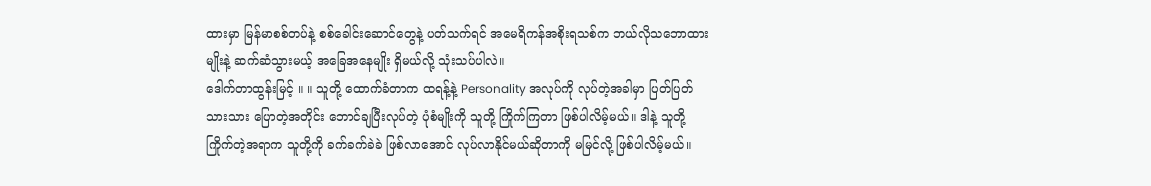ထားမှာ မြန်မာစစ်တပ်နဲ့ စစ်ခေါင်းဆောင်တွေနဲ့ ပတ်သက်ရင် အမေရိကန်အစိုးရသစ်က ဘယ်လိုသဘောထားမျိုးနဲ့ ဆက်ဆံသွားမယ့် အခြေအနေမျိုး ရှိမယ်လို့ သုံးသပ်ပါလဲ။
ဒေါက်တာထွန်းမြင့် ။ ။ သူတို့ ထောက်ခံတာက ထရန့်နဲ့ Personality အလုပ်ကို လုပ်တဲ့အခါမှာ ပြတ်ပြတ်သားသား ပြောတဲ့အတိုင်း ဘောင်ချပြီးလုပ်တဲ့ ပုံစံမျိုးကို သူတို့ ကြိုက်ကြတာ ဖြစ်ပါလိမ့်မယ်။ ဒါနဲ့ သူတို့ကြိုက်တဲ့အရာက သူတို့ကို ခက်ခက်ခဲခဲ ဖြစ်လာအောင် လုပ်လာနိုင်မယ်ဆိုတာကို မမြင်လို့ ဖြစ်ပါလိမ့်မယ်။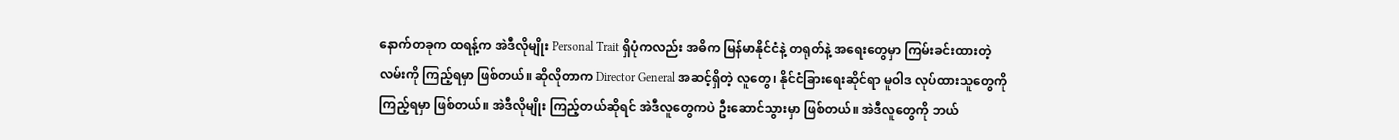နောက်တခုက ထရန့်က အဲဒီလိုမျိုး Personal Trait ရှိပုံကလည်း အဓိက မြန်မာနိုင်ငံနဲ့ တရုတ်နဲ့ အရေးတွေမှာ ကြမ်းခင်းထားတဲ့ လမ်းကို ကြည့်ရမှာ ဖြစ်တယ်။ ဆိုလိုတာက Director General အဆင့်ရှိတဲ့ လူတွေ၊ နိုင်ငံခြားရေးဆိုင်ရာ မူဝါဒ လုပ်ထားသူတွေကို ကြည့်ရမှာ ဖြစ်တယ်။ အဲဒီလိုမျိုး ကြည့်တယ်ဆိုရင် အဲဒီလူတွေကပဲ ဦးဆောင်သွားမှာ ဖြစ်တယ်။ အဲဒီလူတွေကို ဘယ်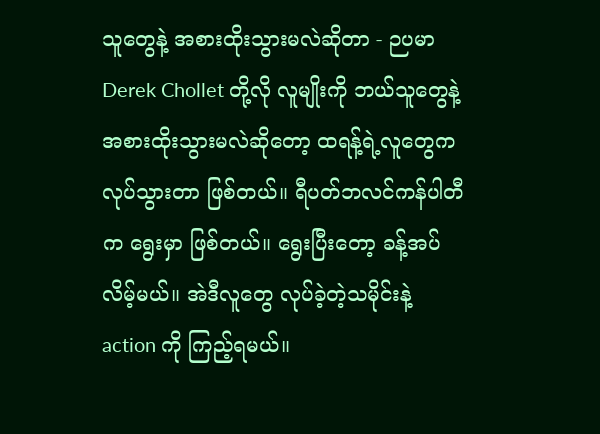သူတွေနဲ့ အစားထိုးသွားမလဲဆိုတာ - ဉပမာ Derek Chollet တို့လို လူမျိုးကို ဘယ်သူတွေနဲ့ အစားထိုးသွားမလဲဆိုတော့ ထရန့်ရဲ့လူတွေက လုပ်သွားတာ ဖြစ်တယ်။ ရီပတ်ဘလင်ကန်ပါတီက ရွေးမှာ ဖြစ်တယ်။ ရွေးပြီးတော့ ခန့်အပ်လိမ့်မယ်။ အဲဒီလူတွေ လုပ်ခဲ့တဲ့သမိုင်းနဲ့ action ကို ကြည့်ရမယ်။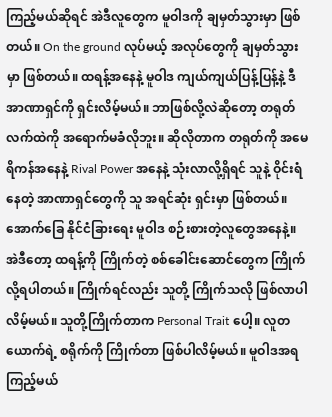ကြည့်မယ်ဆိုရင် အဲဒီလူတွေက မူဝါဒကို ချမှတ်သွားမှာ ဖြစ်တယ်။ On the ground လုပ်မယ့် အလုပ်တွေကို ချမှတ်သွားမှာ ဖြစ်တယ်။ ထရန့်အနေနဲ့ မူဝါဒ ကျယ်ကျယ်ပြန့်ပြန့်နဲ့ ဒီအာဏာရှင်ကို ရှင်းလိမ့်မယ်။ ဘာဖြစ်လို့လဲဆိုတော့ တရုတ်လက်ထဲကို အရောက်မခံလိုဘူး။ ဆိုလိုတာက တရုတ်ကို အမေရိကန်အနေနဲ့ Rival Power အနေနဲ့ သုံးလာလို့ရှိရင် သူနဲ့ ဝိုင်းရံနေတဲ့ အာဏာရှင်တွေကို သူ အရင်ဆုံး ရှင်းမှာ ဖြစ်တယ်။ အောက်ခြေ နိုင်ငံခြားရေး မူဝါဒ စဉ်းစားတဲ့လူတွေအနေနဲ့။
အဲဒီတော့ ထရန့်ကို ကြိုက်တဲ့ စစ်ခေါင်းဆောင်တွေက ကြိုက်လို့ရပါတယ်။ ကြိုက်ရင်လည်း သူတို့ ကြိုက်သလို ဖြစ်လာပါလိမ့်မယ်။ သူတို့ကြိုက်တာက Personal Trait ပေါ့။ လူတယောက်ရဲ့ စရိုက်ကို ကြိုက်တာ ဖြစ်ပါလိမ့်မယ်။ မူဝါဒအရ ကြည့်မယ်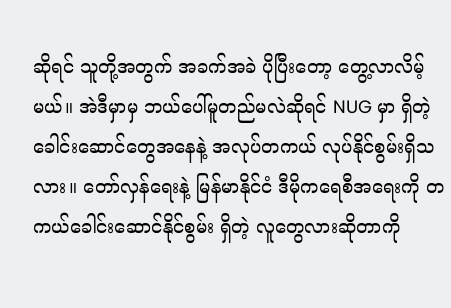ဆိုရင် သူတို့အတွက် အခက်အခဲ ပိုပြီးတော့ တွေ့လာလိမ့်မယ်။ အဲဒီမှာမှ ဘယ်ပေါ်မူတည်မလဲဆိုရင် NUG မှာ ရှိတဲ့ ခေါင်းဆောင်တွေအနေနဲ့ အလုပ်တကယ် လုပ်နိုင်စွမ်းရှိသလား။ တော်လှန်ရေးနဲ့ မြန်မာနိုင်ငံ ဒီမိုကရေစီအရေးကို တကယ်ခေါင်းဆောင်နိုင်စွမ်း ရှိတဲ့ လူတွေလားဆိုတာကို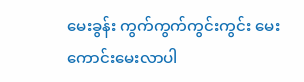မေးခွန်း ကွက်ကွက်ကွင်းကွင်း မေးကောင်းမေးလာပါ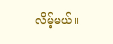လိမ့်မယ်။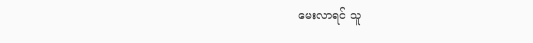မေးလာရင် သူ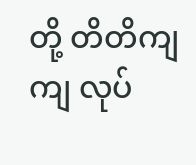တို့ တိတိကျကျ လုပ်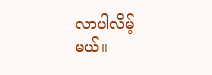လာပါလိမ့်မယ်။